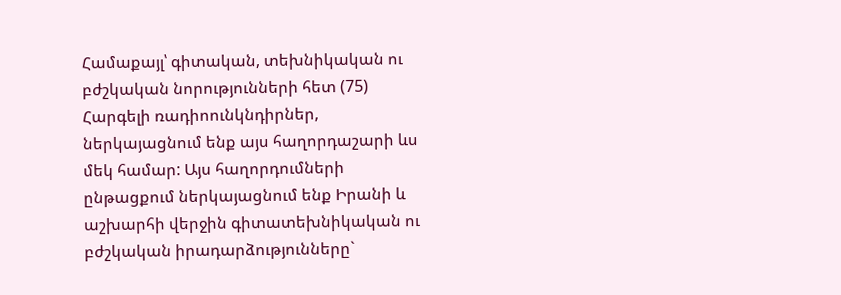Համաքայլ՝ գիտական, տեխնիկական ու բժշկական նորությունների հետ (75)
Հարգելի ռադիոունկնդիրներ, ներկայացնում ենք այս հաղորդաշարի ևս մեկ համար: Այս հաղորդումների ընթացքում ներկայացնում ենք Իրանի և աշխարհի վերջին գիտատեխնիկական ու բժշկական իրադարձությունները`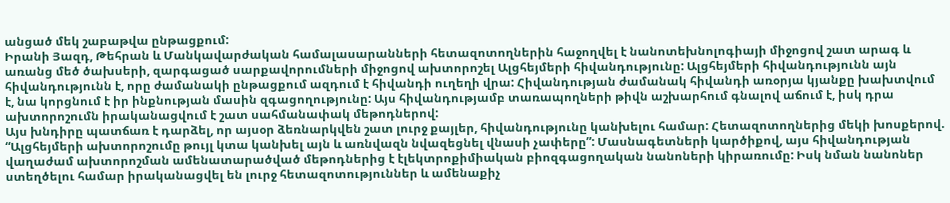անցած մեկ շաբաթվա ընթացքում:
Իրանի Յազդ, Թեհրան և Մանկավարժական համալասարանների հետազոտողներին հաջողվել է նանոտեխնոլոգիայի միջոցով շատ արագ և առանց մեծ ծախսերի, զարգացած սարքավորումների միջոցով ախտորոշել Ալցհեյմերի հիվանդությունը: Ալցհեյմերի հիվանդությունն այն հիվանդությունն է, որը ժամանակի ընթացքում ազդում է հիվանդի ուղեղի վրա: Հիվանդության ժամանակ հիվանդի առօրյա կյանքը խախտվում է, նա կորցնում է իր ինքնության մասին զգացողությունը: Այս հիվանդությամբ տառապողների թիվն աշխարհում գնալով աճում է, իսկ դրա ախտորոշումն իրականացվում է շատ սահմանափակ մեթոդներով:
Այս խնդիրը պատճառ է դարձել, որ այսօր ձեռնարկվեն շատ լուրջ քայլեր, հիվանդությունը կանխելու համար: Հետազոտողներից մեկի խոսքերով. “Ալցհեյմերի ախտորոշումը թույլ կտա կանխել այն և առնվազն նվազեցնել վնասի չափերը”: Մասնագետների կարծիքով, այս հիվանդության վաղաժամ ախտորոշման ամենատարածված մեթոդներից է էլեկտրոքիմիական բիոզգացողական նանոների կիրառումը: Իսկ նման նանոներ ստեղծելու համար իրականացվել են լուրջ հետազոտություններ և ամենաքիչ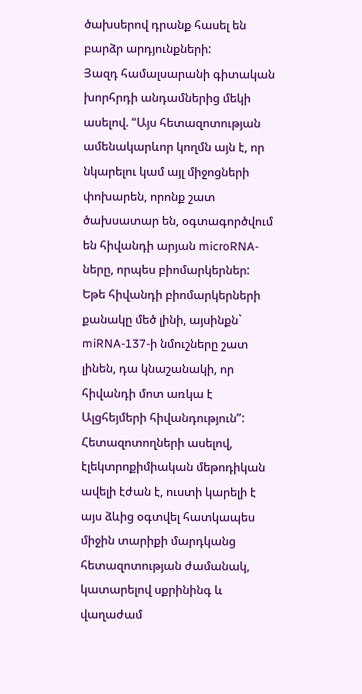ծախսերով դրանք հասել են բարձր արդյունքների:
Յազդ համալսարանի գիտական խորհրդի անդամներից մեկի ասելով. “Այս հետազոտության ամենակարևոր կողմն այն է, որ նկարելու կամ այլ միջոցների փոխարեն, որոնք շատ ծախսատար են, օգտագործվում են հիվանդի արյան microRNA-ները, որպես բիոմարկերներ: Եթե հիվանդի բիոմարկերների քանակը մեծ լինի, այսինքն` miRNA-137-ի նմուշները շատ լինեն, դա կնաշանակի, որ հիվանդի մոտ առկա է Ալցհեյմերի հիվանդություն”: Հետազոտողների ասելով, էլեկտրոքիմիական մեթոդիկան ավելի էժան է, ուստի կարելի է այս ձևից օգտվել հատկապես միջին տարիքի մարդկանց հետազոտության ժամանակ, կատարելով սքրինինգ և վաղաժամ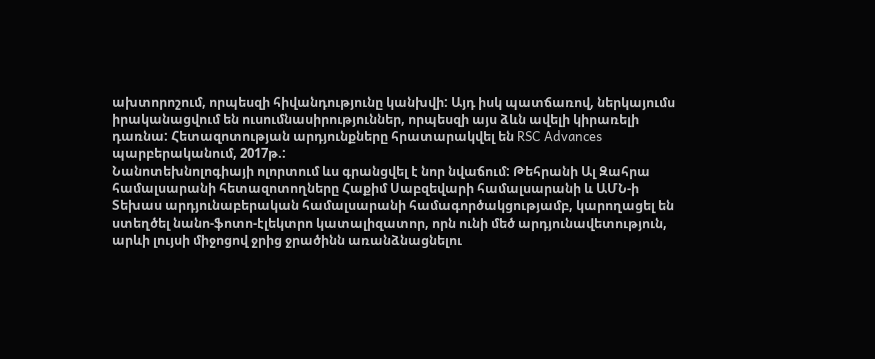ախտորոշում, որպեսզի հիվանդությունը կանխվի: Այդ իսկ պատճառով, ներկայումս իրականացվում են ուսումնասիրություններ, որպեսզի այս ձևն ավելի կիրառելի դառնա: Հետազոտության արդյունքները հրատարակվել են RSC Advances պարբերականում, 2017թ.:
Նանոտեխնոլոգիայի ոլորտում ևս գրանցվել է նոր նվաճում: Թեհրանի Ալ Զահրա համալսարանի հետազոտողները Հաքիմ Սաբզեվարի համալսարանի և ԱՄՆ-ի Տեխաս արդյունաբերական համալսարանի համագործակցությամբ, կարողացել են ստեղծել նանո-ֆոտո-էլեկտրո կատալիզատոր, որն ունի մեծ արդյունավետություն, արևի լույսի միջոցով ջրից ջրածինն առանձնացնելու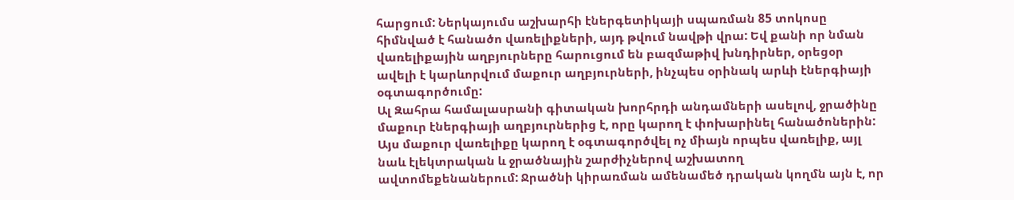հարցում: Ներկայումս աշխարհի էներգետիկայի սպառման 85 տոկոսը հիմնված է հանածո վառելիքների, այդ թվում նավթի վրա: Եվ քանի որ նման վառելիքային աղբյուրները հարուցում են բազմաթիվ խնդիրներ, օրեցօր ավելի է կարևորվում մաքուր աղբյուրների, ինչպես օրինակ արևի էներգիայի օգտագործումը:
Ալ Զահրա համալասրանի գիտական խորհրդի անդամների ասելով, ջրածինը մաքուր էներգիայի աղբյուրներից է, որը կարող է փոխարինել հանածոներին: Այս մաքուր վառելիքը կարող է օգտագործվել ոչ միայն որպես վառելիք, այլ նաև էլեկտրական և ջրածնային շարժիչներով աշխատող ավտոմեքենաներում: Ջրածնի կիրառման ամենամեծ դրական կողմն այն է, որ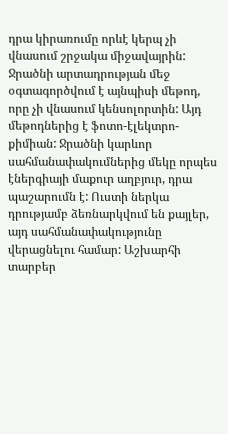դրա կիրառումը որևէ կերպ չի վնասում շրջակա միջավայրին: Ջրածնի արտադրության մեջ օգտագործվում է այնպիսի մեթոդ, որը չի վնասում կենսոլորտին: Այդ մեթոդներից է ֆոտո-էլեկտրո-քիմիան: Ջրածնի կարևոր սահմանափակումներից մեկը որպես էներգիայի մաքուր աղբյուր, դրա պաշարումն է: Ուստի ներկա դրությամբ ձեռնարկվում են քայլեր, այդ սահմանափակությունը վերացնելու համար: Աշխարհի տարբեր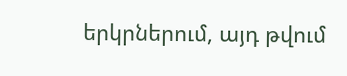երկրներում, այդ թվում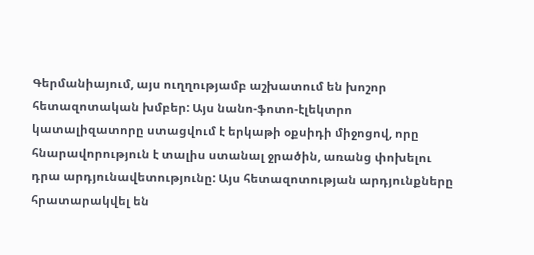Գերմանիայում, այս ուղղությամբ աշխատում են խոշոր հետազոտական խմբեր: Այս նանո-ֆոտո-էլեկտրո կատալիզատորը ստացվում է երկաթի օքսիդի միջոցով, որը հնարավորություն է տալիս ստանալ ջրածին, առանց փոխելու դրա արդյունավետությունը: Այս հետազոտության արդյունքները հրատարակվել են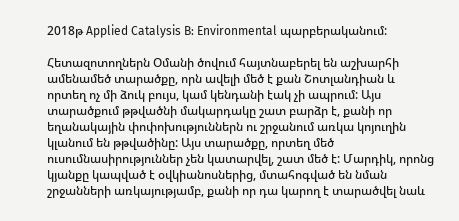2018թ Applied Catalysis B: Environmental պարբերականում:

Հետազոտողներն Օմանի ծովում հայտնաբերել են աշխարհի ամենամեծ տարածքը, որն ավելի մեծ է քան Շոտլանդիան և որտեղ ոչ մի ձուկ բույս, կամ կենդանի էակ չի ապրում: Այս տարածքում թթվածնի մակարդակը շատ բարձր է, քանի որ եղանակային փոփոխություններն ու շրջանում առկա կոյուղին կլանում են թթվածինը: Այս տարածքը, որտեղ մեծ ուսումնասիրություններ չեն կատարվել, շատ մեծ է: Մարդիկ, որոնց կյանքը կապված է օվկիանոսներից, մտահոգված են նման շրջանների առկայությամբ, քանի որ դա կարող է տարածվել նաև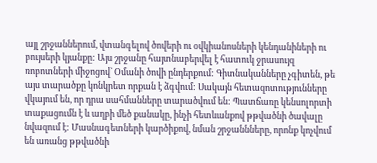այլ շրջաններում, վտանգելով ծովերի ու օվկիանոսների կենդանիների ու բույսերի կյանքը: Այս շրջանը հայտնաբերվել է հատուկ ջրասույզ ռոբոտների միջոցով` Օմանի ծովի ընդերքում: Գիտնականները չգիտեն, թե այս տարածքը կոնկրետ որքան է ձգվում: Սակայն հետազոտությունները վկայում են, որ դրա սահմանները տարածվում են: Պատճառը կենսոլորտի տաքացումն է և աղբի մեծ քանակը, ինչի հետևանքով թթվածնի ծավալը նվազում է: Մասնագետների կարծիքով, նման շրջաննները, որոնք կոչվում են առանց թթվածնի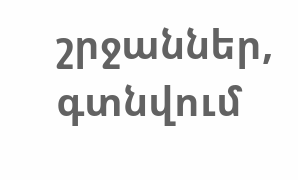շրջաններ, գտնվում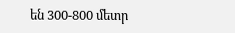են 300-800 մետր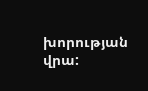խորության վրա: